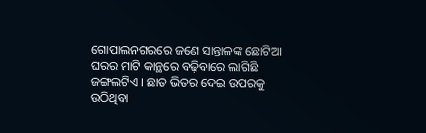ଗୋପାଲନଗରରେ ଜଣେ ସାନ୍ତାଳଙ୍କ ଛୋଟିଆ ଘରର ମାଟି କାନ୍ଥରେ ବଢ଼ିବାରେ ଲାଗିଛି ଜଙ୍ଗଲଟିଏ । ଛାତ ଭିତର ଦେଇ ଉପରକୁ ଉଠିଥିବା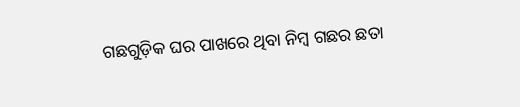ଗଛଗୁଡ଼ିକ ଘର ପାଖରେ ଥିବା ନିମ୍ବ ଗଛର ଛତା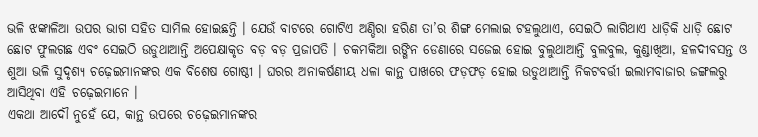ଭଳି ଝଙ୍କାଳିଆ ଉପର ଭାଗ ସହିତ ସାମିଲ ହୋଇଛନ୍ତି । ଯେଉଁ ବାଟରେ ଗୋଟିଏ ଅଣ୍ଡିରା ହରିଣ ତା’ର ଶିଙ୍ଗ ମେଲାଇ ଟହଲୁଥାଏ, ସେଇଠି ଲାଗିଥାଏ ଧାଡ଼ିକି ଧାଡ଼ି ଛୋଟ ଛୋଟ ଫୁଲଗଛ ଏବଂ ସେଇଠି ଉଡୁଥାଆନ୍ତି ଅପେକ୍ଷାକୃତ ବଡ଼ ବଡ଼ ପ୍ରଜାପତି । ଚକମକିଆ ରଙ୍ଗିନ ଡେଣାରେ ସଜେଇ ହୋଇ ବୁଲୁଥାଆନ୍ତି ବୁଲବୁଲ, କୁଣ୍ଡାଖିଆ, ହଳଦୀବସନ୍ତ ଓ ଶୁଆ ଭଳି ସୁଦୃଶ୍ୟ ଚଢ଼େଇମାନଙ୍କର ଏକ ବିଶେଷ ଗୋଷ୍ଠୀ । ଘରର ଅନାକର୍ଷଣୀୟ ଧଳା କାନ୍ଥ ପାଖରେ ଫଡ଼ଫଡ଼ ହୋଇ ଉଡୁଥାଆନ୍ତି ନିକଟବର୍ତ୍ତୀ ଇଲାମବାଜାର ଜଙ୍ଗଲରୁ ଆସିଥିବା ଏହି ଚଢ଼େଇମାନେ ।
ଏକଥା ଆଦୌ ନୁହେଁ ଯେ, କାନ୍ଥ ଉପରେ ଚଢ଼େଇମାନଙ୍କର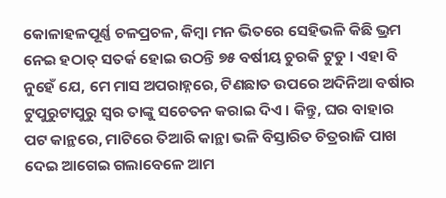କୋଳାହଳପୂର୍ଣ୍ଣ ଚଳପ୍ରଚଳ, କିମ୍ବା ମନ ଭିତରେ ସେହିଭଳି କିଛି ଭ୍ରମ ନେଇ ହଠାତ୍ ସତର୍କ ହୋଇ ଉଠନ୍ତି ୭୫ ବର୍ଷୀୟ ଚୁରକି ଟୁଡୁ । ଏହା ବି ନୁହେଁ ଯେ, ମେ ମାସ ଅପରାହ୍ନରେ, ଟିଣଛାତ ଉପରେ ଅଦିନିଆ ବର୍ଷାର ଟୁପୁରୁଟାପୁରୁ ସ୍ୱର ତାଙ୍କୁ ସଚେତନ କରାଇ ଦିଏ । କିନ୍ତୁ, ଘର ବାହାର ପଟ କାନ୍ଥରେ, ମାଟିରେ ତିଆରି କାନ୍ଥା ଭଳି ବିସ୍ତାରିତ ଚିତ୍ରରାଜି ପାଖ ଦେଇ ଆଗେଇ ଗଲାବେଳେ ଆମ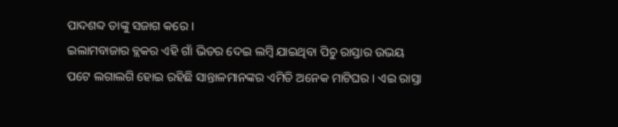ପାଦଶବ୍ଦ ତାଙ୍କୁ ସଜାଗ କରେ ।
ଇଲାମବାଜାର ବ୍ଲକର ଏହି ଗାଁ ଭିତର ଦେଇ ଲମ୍ବି ଯାଇଥିବା ପିଚୁ ରାସ୍ତାର ଉଭୟ ପଟେ ଲଗାଲଗି ହୋଇ ରହିଛି ସାନ୍ତାଳମାନଙ୍କର ଏମିତି ଅନେକ ମାଟିଘର । ଏଇ ରାସ୍ତା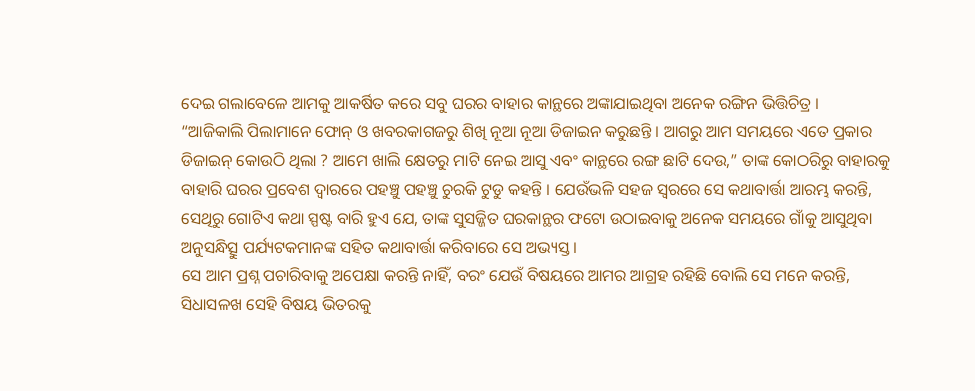ଦେଇ ଗଲାବେଳେ ଆମକୁ ଆକର୍ଷିତ କରେ ସବୁ ଘରର ବାହାର କାନ୍ଥରେ ଅଙ୍କାଯାଇଥିବା ଅନେକ ରଙ୍ଗିନ ଭିତ୍ତିଚିତ୍ର ।
“ଆଜିକାଲି ପିଲାମାନେ ଫୋନ୍ ଓ ଖବରକାଗଜରୁ ଶିଖି ନୂଆ ନୂଆ ଡିଜାଇନ କରୁଛନ୍ତି । ଆଗରୁ ଆମ ସମୟରେ ଏତେ ପ୍ରକାର ଡିଜାଇନ୍ କୋଉଠି ଥିଲା ? ଆମେ ଖାଲି କ୍ଷେତରୁ ମାଟି ନେଇ ଆସୁ ଏବଂ କାନ୍ଥରେ ରଙ୍ଗ ଛାଟି ଦେଉ,” ତାଙ୍କ କୋଠରିରୁ ବାହାରକୁ ବାହାରି ଘରର ପ୍ରବେଶ ଦ୍ୱାରରେ ପହଞ୍ଚୁ ପହଞ୍ଚୁ ଚୁରକି ଟୁଡୁ କହନ୍ତି । ଯେଉଁଭଳି ସହଜ ସ୍ୱରରେ ସେ କଥାବାର୍ତ୍ତା ଆରମ୍ଭ କରନ୍ତି, ସେଥିରୁ ଗୋଟିଏ କଥା ସ୍ପଷ୍ଟ ବାରି ହୁଏ ଯେ, ତାଙ୍କ ସୁସଜ୍ଜିତ ଘରକାନ୍ଥର ଫଟୋ ଉଠାଇବାକୁ ଅନେକ ସମୟରେ ଗାଁକୁ ଆସୁଥିବା ଅନୁସନ୍ଧିତ୍ସୁ ପର୍ଯ୍ୟଟକମାନଙ୍କ ସହିତ କଥାବାର୍ତ୍ତା କରିବାରେ ସେ ଅଭ୍ୟସ୍ତ ।
ସେ ଆମ ପ୍ରଶ୍ନ ପଚାରିବାକୁ ଅପେକ୍ଷା କରନ୍ତି ନାହିଁ, ବରଂ ଯେଉଁ ବିଷୟରେ ଆମର ଆଗ୍ରହ ରହିଛି ବୋଲି ସେ ମନେ କରନ୍ତି, ସିଧାସଳଖ ସେହି ବିଷୟ ଭିତରକୁ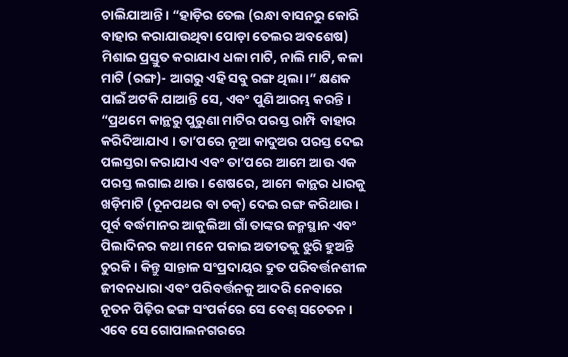ଚାଲିଯାଆନ୍ତି । “ହାଡ଼ିର ତେଲ (ରନ୍ଧା ବାସନରୁ କୋରି ବାହାର କରାଯାଉଥିବା ପୋଡ଼ା ତେଲର ଅବଶେଷ) ମିଶାଇ ପ୍ରସ୍ତୁତ କରାଯାଏ ଧଳା ମାଟି, ନାଲି ମାଟି, କଳା ମାଟି (ରଙ୍ଗ)- ଆଗରୁ ଏହି ସବୁ ରଙ୍ଗ ଥିଲା।” କ୍ଷଣକ ପାଇଁ ଅଟକି ଯାଆନ୍ତି ସେ, ଏବଂ ପୁଣି ଆରମ୍ଭ କରନ୍ତି । “ପ୍ରଥମେ କାନ୍ଥରୁ ପୁରୁଣା ମାଟିର ପରସ୍ତ ରାମ୍ପି ବାହାର କରିଦିଆଯାଏ । ତା’ପରେ ନୂଆ କାଦୁଅର ପରସ୍ତ ଦେଇ ପଲସ୍ତରା କରାଯାଏ ଏବଂ ତା’ପରେ ଆମେ ଆଉ ଏକ ପରସ୍ତ ଲଗାଇ ଥାଉ । ଶେଷରେ, ଆମେ କାନ୍ଥର ଧାରକୁ ଖଡ଼ିମାଟି (ଚୂନପଥର ବା ଚକ୍) ଦେଇ ରଙ୍ଗ କରିଥାଉ ।
ପୂର୍ବ ବର୍ଦ୍ଧମାନର ଆକୁଲିଆ ଗାଁ ତାଙ୍କର ଜନ୍ମସ୍ଥାନ ଏବଂ ପିଲାଦିନର କଥା ମନେ ପକାଇ ଅତୀତକୁ ଝୁରି ହୁଅନ୍ତି ଚୁରକି । କିନ୍ତୁ ସାନ୍ତାଳ ସଂପ୍ରଦାୟର ଦ୍ରୁତ ପରିବର୍ତ୍ତନଶୀଳ ଜୀବନଧାରା ଏବଂ ପରିବର୍ତ୍ତନକୁ ଆଦରି ନେବାରେ ନୂତନ ପିଢ଼ିର ଢଙ୍ଗ ସଂପର୍କରେ ସେ ବେଶ୍ ସଚେତନ । ଏବେ ସେ ଗୋପାଲନଗରରେ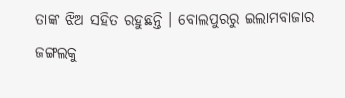ତାଙ୍କ ଝିଅ ସହିତ ରହୁଛନ୍ତି । ବୋଲପୁରରୁ ଇଲାମବାଜାର ଜଙ୍ଗଲକୁ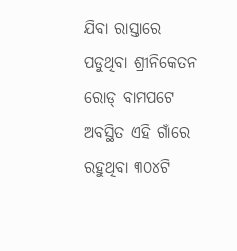ଯିବା ରାସ୍ତାରେ ପଡୁଥିବା ଶ୍ରୀନିକେତନ ରୋଡ୍ ବାମପଟେ ଅବସ୍ଥିତ ଏହି ଗାଁରେ ରହୁଥିବା ୩୦୪ଟି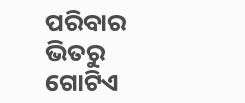ପରିବାର ଭିତରୁ ଗୋଟିଏ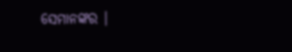ସେମାନଙ୍କର ।